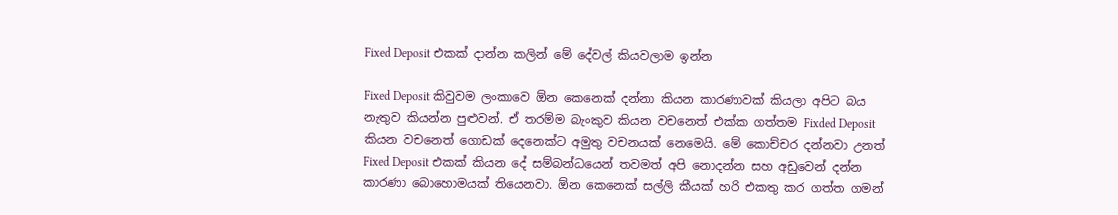Fixed Deposit එකක් දාන්න කලින් මේ දේවල් කියවලාම ඉන්න

Fixed Deposit කිවුවම ලංකාවෙ ඕන කෙනෙක් දන්නා කියන කාරණාවක් කියලා අපිට බය නැතුව කියන්න පුළුවන්. ඒ තරම්ම බැංකුව කියන වචනෙත් එක්ක ගත්තම Fixded Deposit කියන වචනෙත් ගොඩක් දෙනෙක්ට අමුතු වචනයක් නෙමෙයි. මේ කොච්චර දන්නවා උනත් Fixed Deposit එකක් කියන දේ සම්බන්ධයෙන් තවමත් අපි නොදන්න සහ අඩුවෙන් දන්න කාරණා බොහොමයක් තියෙනවා. ඕන කෙනෙක් සල්ලි කීයක් හරි එකතු කර ගත්ත ගමන්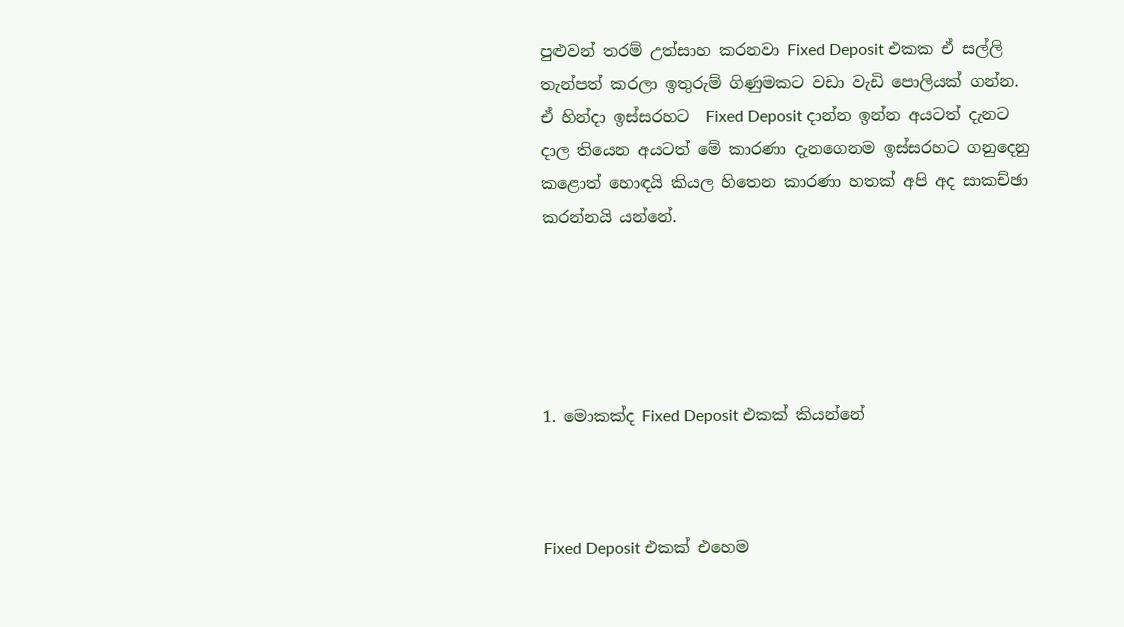පුළුවන් තරම් උත්සාහ කරනවා Fixed Deposit එකක ඒ සල්ලි තැන්පත් කරලා ඉතුරුම් ගිණුමකට වඩා වැඩි පොලියක් ගන්න. ඒ හින්දා ඉස්සරහට  Fixed Deposit දාන්න ඉන්න අයටත් දැනට දාල තියෙන අයටත් මේ කාරණා දැනගෙනම ඉස්සරහට ගනුදෙනු කළොත් හොඳයි කියල හිතෙන කාරණා හතක් අපි අද සාකච්ඡා කරන්නයි යන්නේ.





1. මොකක්ද Fixed Deposit එකක් කියන්නේ



Fixed Deposit එකක් එහෙම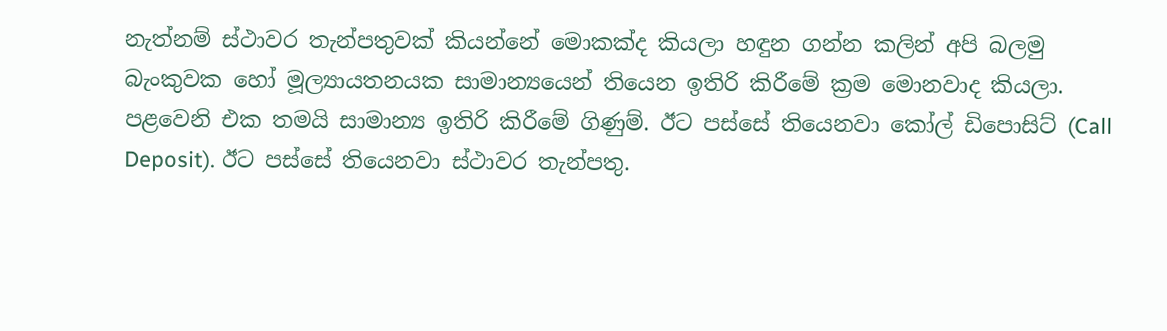නැත්නම් ස්ථාවර තැන්පතුවක් කියන්නේ මොකක්ද කියලා හඳුන ගන්න කලින් අපි බලමු බැංකුවක හෝ මූල්‍යායතනයක සාමාන්‍යයෙන් තියෙන ඉතිරි කිරීමේ ක්‍රම මොනවාද කියලා. පළවෙනි එක තමයි සාමාන්‍ය ඉතිරි කිරීමේ ගිණුම්. ඊට පස්සේ තියෙනවා කෝල් ඩිපොසිට් (Call Deposit). ඊට පස්සේ තියෙනවා ස්ථාවර තැන්පතු.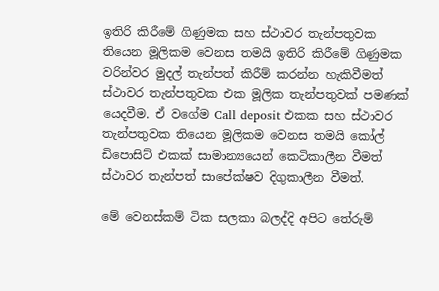ඉතිරි කිරීමේ ගිණුමක සහ ස්ථාවර තැන්පතුවක තියෙන මූලිකම වෙනස තමයි ඉතිරි කිරීමේ ගිණුමක වරින්වර මුදල් තැන්පත් කිරීම් කරන්න හැකිවීමත් ස්ථාවර තැන්පතුවක එක මූලික තැන්පතුවක් පමණක් යෙදවීම. ඒ වගේම Call deposit එකක සහ ස්ථාවර තැන්පතුවක තියෙන මූලිකම වෙනස තමයි කෝල් ඩිපොසිට් එකක් සාමාන්‍යයෙන් කෙටිකාලීන වීමත් ස්ථාවර තැන්පත් සාපේක්ෂව දිගුකාලීන වීමත්.

මේ වෙනස්කම් ටික සලකා බලද්දි අපිට තේරුම්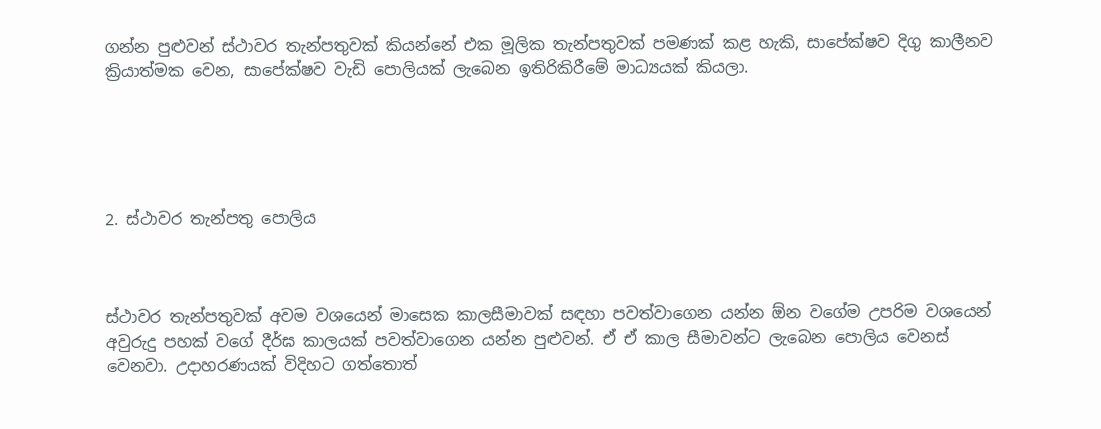ගන්න පුළුවන් ස්ථාවර තැන්පතුවක් කියන්නේ එක මූලික තැන්පතුවක් පමණක් කළ හැකි, සාපේක්ෂව දිගු කාලීනව ක්‍රියාත්මක වෙන, සාපේක්ෂව වැඩි පොලියක් ලැබෙන ඉතිරිකිරීමේ මාධ්‍යයක් කියලා.





2. ස්ථාවර තැන්පතු පොලිය



ස්ථාවර තැන්පතුවක් අවම වශයෙන් මාසෙක කාලසීමාවක් සඳහා පවත්වාගෙන යන්න ඕන වගේම උපරිම වශයෙන් අවුරුදු පහක් වගේ දීර්ඝ කාලයක් පවත්වාගෙන යන්න පුළුවන්. ඒ ඒ කාල සීමාවන්ට ලැබෙන පොලිය වෙනස් වෙනවා. උදාහරණයක් විදිහට ගත්තොත්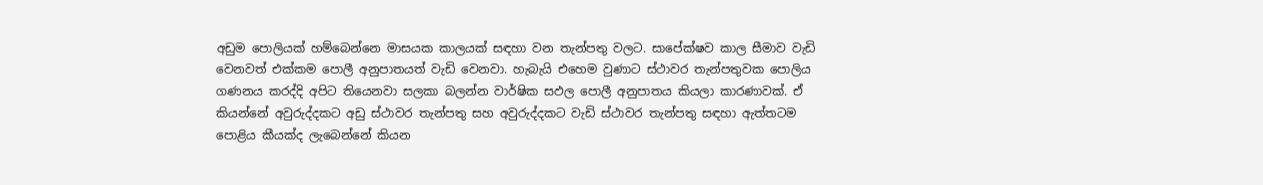අඩුම පොලියක් හම්බෙන්නෙ මාසයක කාලයක් සඳහා වන තැන්පතු වලට. සාපේක්ෂව කාල සීමාව වැඩි වෙනවත් එක්කම පොලී අනුපාතයත් වැඩි වෙනවා. හැබැයි එහෙම වුණාට ස්ථාවර තැන්පතුවක පොලිය ගණනය කරද්දි අපිට තියෙනවා සලකා බලන්න වාර්ෂික සඵල පොලී අනුපාතය කියලා කාරණාවක්. ඒ කියන්නේ අවුරුද්දකට අඩු ස්ථාවර තැන්පතු සහ අවුරුද්දකට වැඩි ස්ථාවර තැන්පතු සඳහා ඇත්තටම පොළිය කීයක්ද ලැබෙන්නේ කියන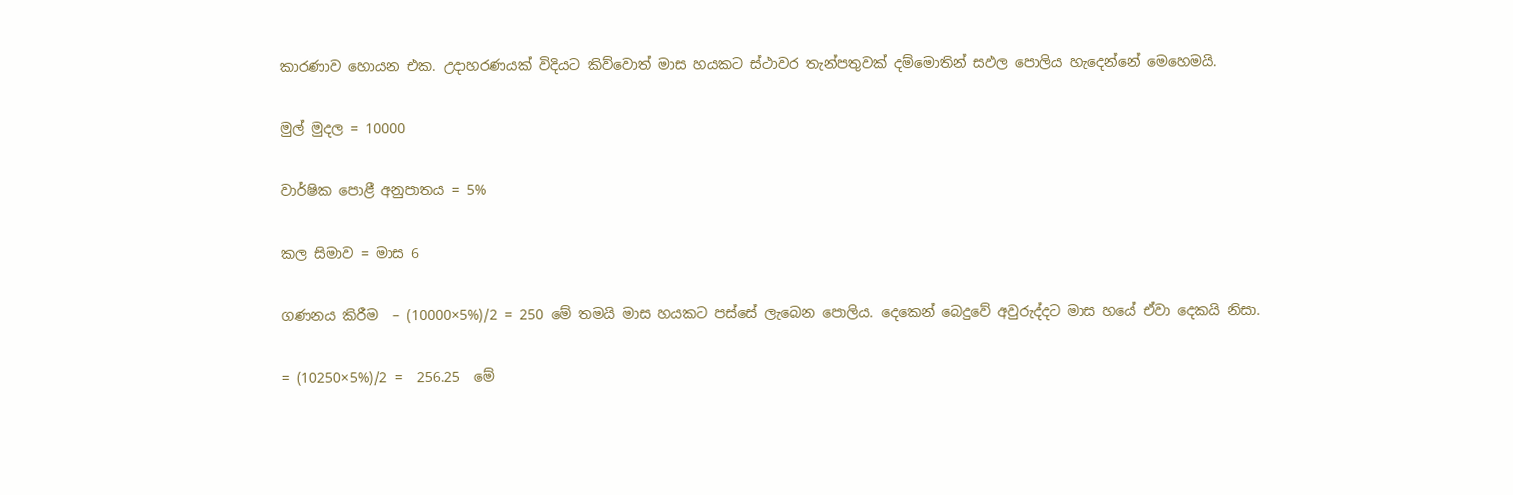කාරණාව හොයන එක. උදාහරණයක් විදියට කිව්වොත් මාස හයකට ස්ථාවර තැන්පතුවක් දම්මොතින් සඵල පොලිය හැදෙන්නේ මෙහෙමයි.

මුල් මුදල = 10000

වාර්ෂික පොළී අනුපාතය = 5%

කල සිමාව = මාස 6

ගණනය කිරීම  – (10000×5%)/2 = 250 මේ තමයි මාස හයකට පස්සේ ලැබෙන පොලිය. දෙකෙන් බෙදුවේ අවුරුද්දට මාස හයේ ඒවා දෙකයි නිසා.

= (10250×5%)/2 =  256.25  මේ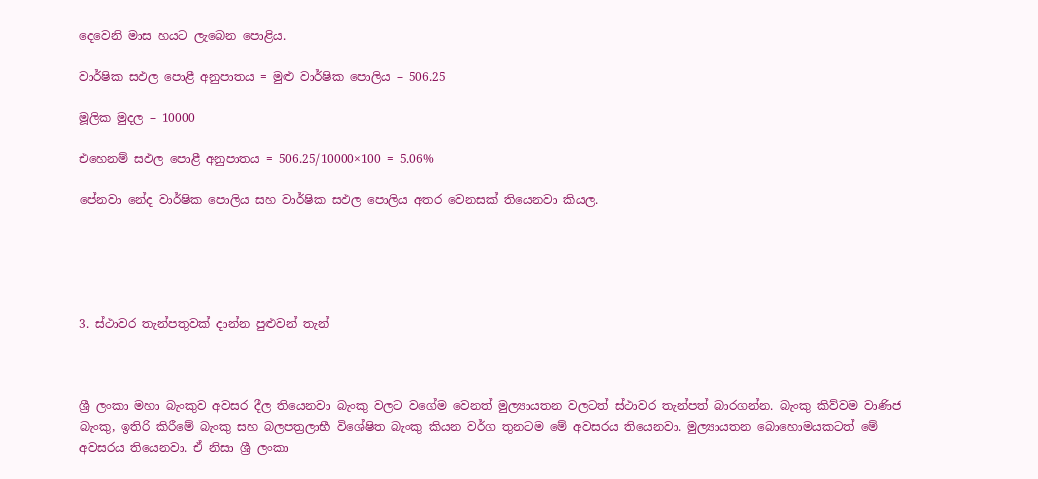දෙවෙනි මාස හයට ලැබෙන පොළිය.

වාර්ෂික සඵල පොළී අනුපාතය = මුළු වාර්ෂික පොලිය – 506.25

මූලික මුදල – 10000

එහෙනම් සඵල පොළී අනුපාතය = 506.25/10000×100 = 5.06%

පේනවා නේද වාර්ෂික පොලිය සහ වාර්ෂික සඵල පොලිය අතර වෙනසක් තියෙනවා කියල.





3. ස්ථාවර තැන්පතුවක් දාන්න පුළුවන් තැන්



ශ්‍රී ලංකා මහා බැංකුව අවසර දීල තියෙනවා බැංකු වලට වගේම වෙනත් මුල්‍යායතන වලටත් ස්ථාවර තැන්පත් බාරගන්න. බැංකු කිව්වම වාණිජ බැංකු, ඉතිරි කිරීමේ බැංකු සහ බලපත්‍රලාභී විශේෂිත බැංකු කියන වර්ග තුනටම මේ අවසරය තියෙනවා. මුල්‍යායතන බොහොමයකටත් මේ අවසරය තියෙනවා. ඒ නිසා ශ්‍රී ලංකා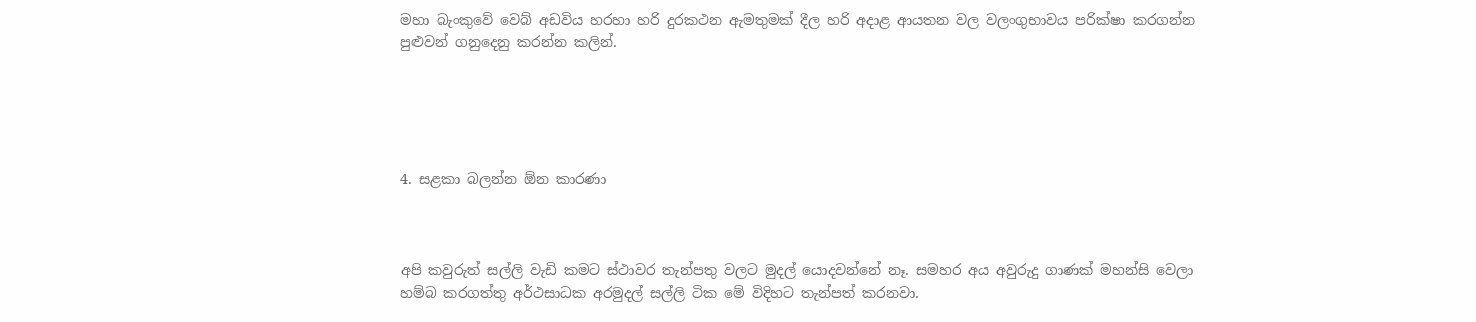මහා බැංකුවේ වෙබ් අඩවිය හරහා හරි දුරකථන ඇමතුමක් දීල හරි අදාළ ආයතන වල වලංගුභාවය පරික්ෂා කරගන්න පුළුවන් ගනුදෙනු කරන්න කලින්.





4. සළකා බලන්න ඕන කාරණා



අපි කවුරුත් සල්ලි වැඩි කමට ස්ථාවර තැන්පතු වලට මුදල් යොදවන්නේ නෑ. සමහර අය අවුරුදු ගාණක් මහන්සි වෙලා හම්බ කරගත්තු අර්ථසාධක අරමුදල් සල්ලි ටික මේ විදිහට තැන්පත් කරනවා.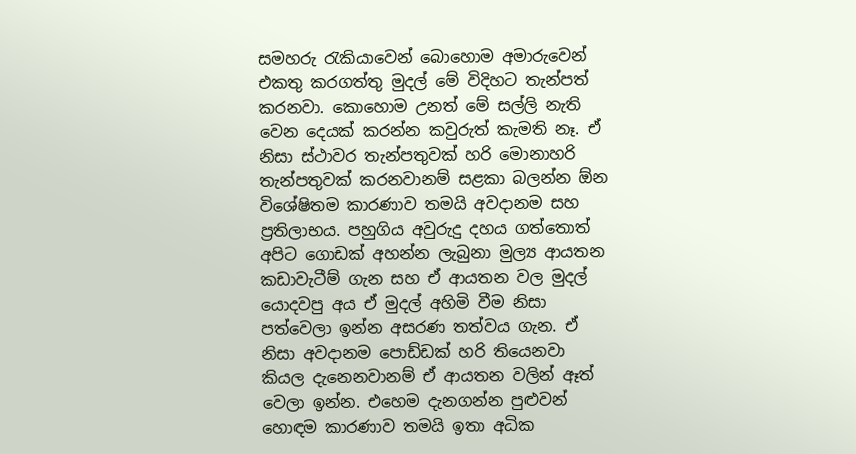සමහරු රැකියාවෙන් බොහොම අමාරුවෙන් එකතු කරගත්තු මුදල් මේ විදිහට තැන්පත් කරනවා. කොහොම උනත් මේ සල්ලි නැති වෙන දෙයක් කරන්න කවුරුත් කැමති නෑ. ඒ නිසා ස්ථාවර තැන්පතුවක් හරි මොනාහරි තැන්පතුවක් කරනවානම් සළකා බලන්න ඕන විශේෂිතම කාරණාව තමයි අවදානම සහ ප්‍රතිලාභය. පහුගිය අවුරුදු දහය ගත්තොත් අපිට ගොඩක් අහන්න ලැබුනා මුල්‍ය ආයතන කඩාවැටීම් ගැන සහ ඒ ආයතන වල මුදල් යොදවපු අය ඒ මුදල් අහිමි වීම නිසා පත්වෙලා ඉන්න අසරණ තත්වය ගැන. ඒ නිසා අවදානම පොඩ්ඩක් හරි තියෙනවා කියල දැනෙනවානම් ඒ ආයතන වලින් ඈත් වෙලා ඉන්න. එහෙම දැනගන්න පුළුවන් හොඳම කාරණාව තමයි ඉතා අධික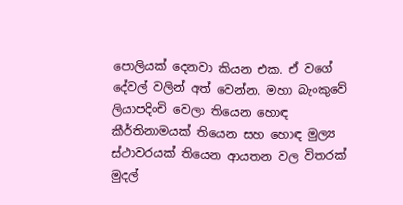පොලියක් දෙනවා කියන එක. ඒ වගේ දේවල් වලින් අත් වෙන්න. මහා බැංකුවේ ලියාපදිංචි වෙලා තියෙන හොඳ කීර්තිනාමයක් තියෙන සහ හොඳ මුල්‍ය ස්ථාවරයක් තියෙන ආයතන වල විතරක් මුදල්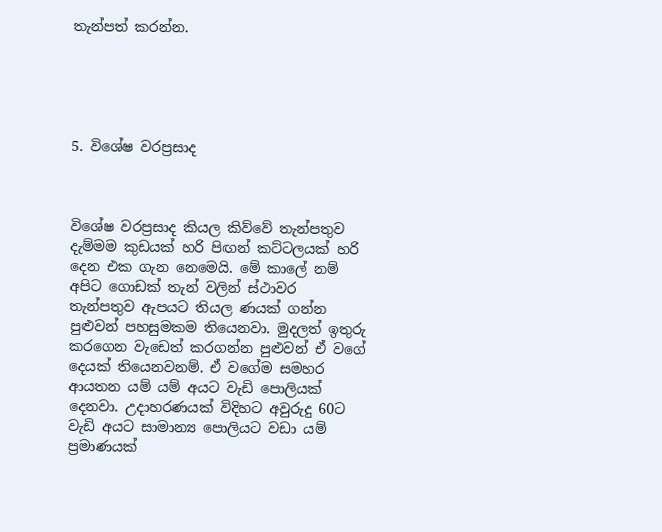තැන්පත් කරන්න.





5. විශේෂ වරප්‍රසාද



විශේෂ වරප්‍රසාද කියල කිව්වේ තැන්පතුව දැම්මම කුඩයක් හරි පිඟන් කට්ටලයක් හරි දෙන එක ගැන නෙමෙයි. මේ කාලේ නම් අපිට ගොඩක් තැන් වලින් ස්ථාවර තැන්පතුව ඇපයට තියල ණයක් ගන්න පුළුවන් පහසුමකම තියෙනවා. මුදලත් ඉතුරු කරගෙන වැඩෙත් කරගන්න පුළුවන් ඒ වගේ දෙයක් තියෙනවනම්. ඒ වගේම සමහර ආයතන යම් යම් අයට වැඩි පොලියක් දෙනවා. උදාහරණයක් විදිහට අවුරුදු 60ට වැඩි අයට සාමාන්‍ය පොලියට වඩා යම් ප්‍රමාණයක්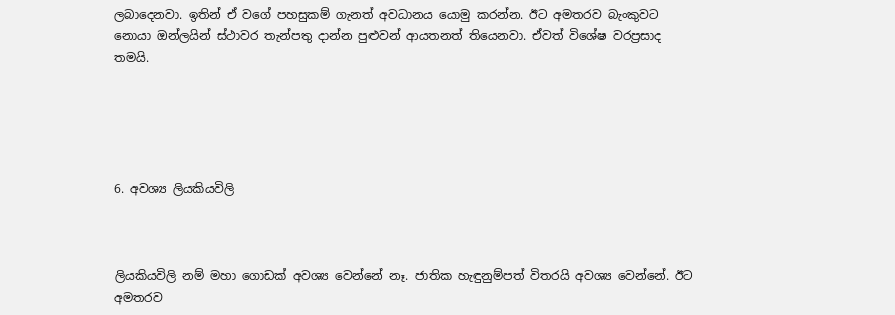ලබාදෙනවා. ඉතින් ඒ වගේ පහසුකම් ගැනත් අවධානය යොමු කරන්න. ඊට අමතරව බැංකුවට නොයා ඔන්ලයින් ස්ථාවර තැන්පතු දාන්න පුළුවන් ආයතනත් තියෙනවා. ඒවත් විශේෂ වරප්‍රසාද තමයි.





6. අවශ්‍ය ලියකියවිලි



ලියකියවිලි නම් මහා ගොඩක් අවශ්‍ය වෙන්නේ නෑ. ජාතික හැඳුනුම්පත් විතරයි අවශ්‍ය වෙන්නේ. ඊට අමතරව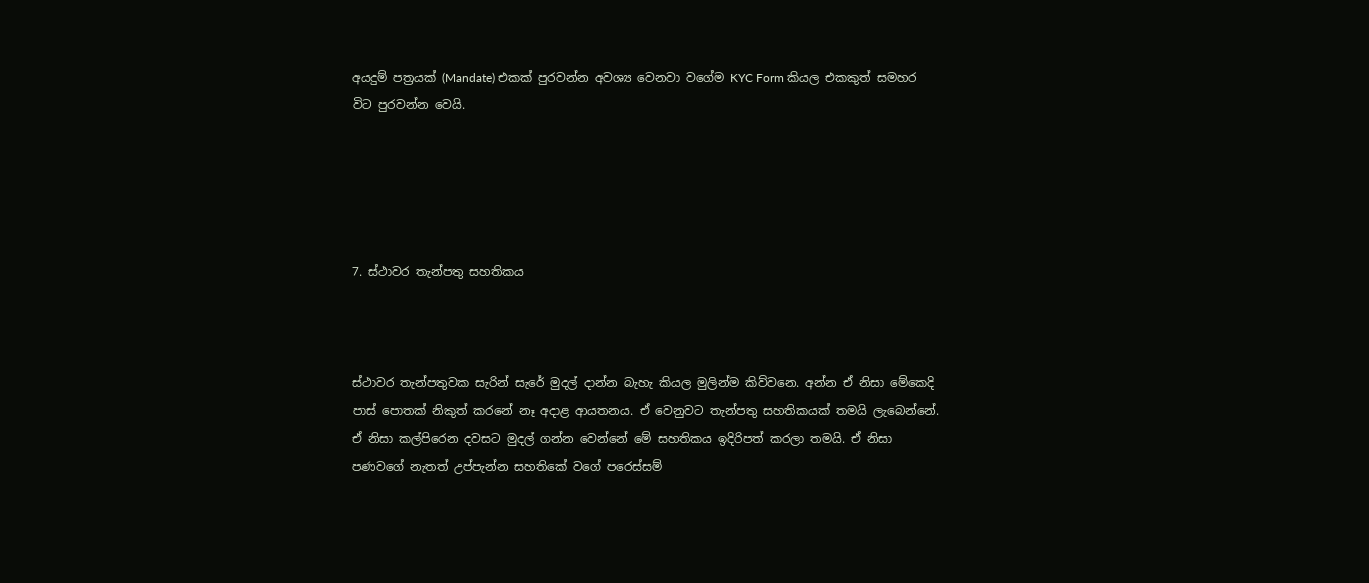අයදුම් පත්‍රයක් (Mandate) එකක් පුරවන්න අවශ්‍ය වෙනවා වගේම KYC Form කියල එකකුත් සමහර විට පුරවන්න වෙයි.





7. ස්ථාවර තැන්පතු සහතිකය



ස්ථාවර තැන්පතුවක සැරින් සැරේ මුදල් දාන්න බැහැ කියල මුලින්ම කිව්වනෙ. අන්න ඒ නිසා මේකෙදි පාස් පොතක් නිකුත් කරනේ නෑ අදාළ ආයතනය. ඒ වෙනුවට තැන්පතු සහතිකයක් තමයි ලැබෙන්නේ. ඒ නිසා කල්පිරෙන දවසට මුදල් ගන්න වෙන්නේ මේ සහතිකය ඉදිරිපත් කරලා තමයි. ඒ නිසා පණවගේ නැතත් උප්පැන්න සහතිකේ වගේ පරෙස්සම්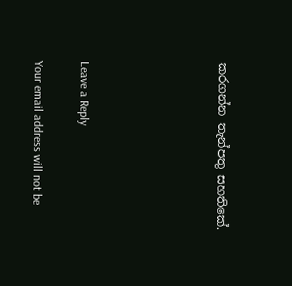කරගන්න තැන්පතු සහතිකේ.





Leave a Reply

Your email address will not be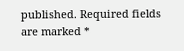published. Required fields are marked *